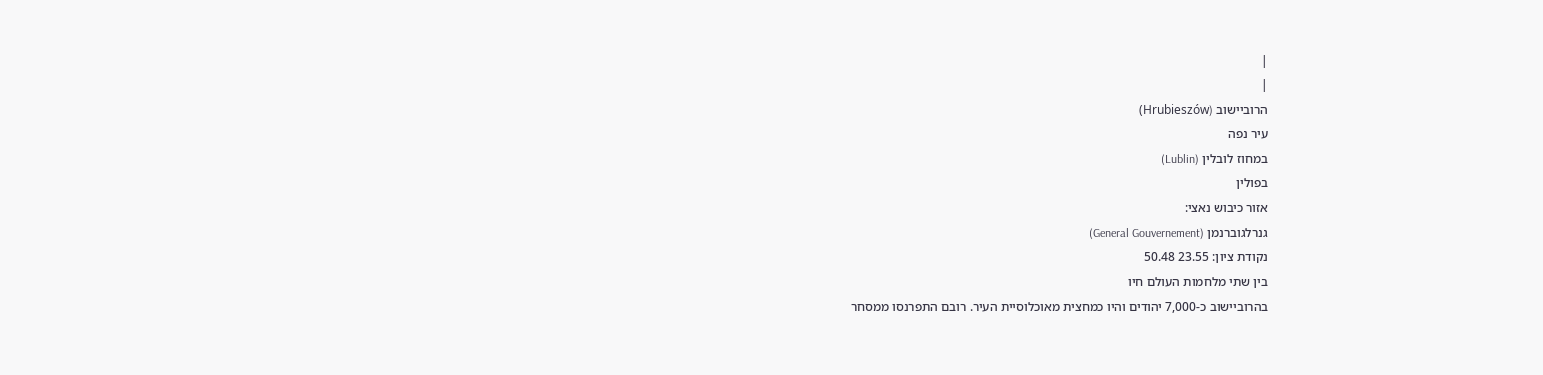|
|
הרוביישוב (Hrubieszów)
עיר נפה
במחוז לובלין (Lublin)
בפולין
אזור כיבוש נאצי:
גנרלגוברנמן (General Gouvernement)
נקודת ציון: 23.55 50.48
בין שתי מלחמות העולם חיו
בהרוביישוב כ-7,000 יהודים והיו כמחצית מאוכלוסיית העיר. רובם התפרנסו ממסחר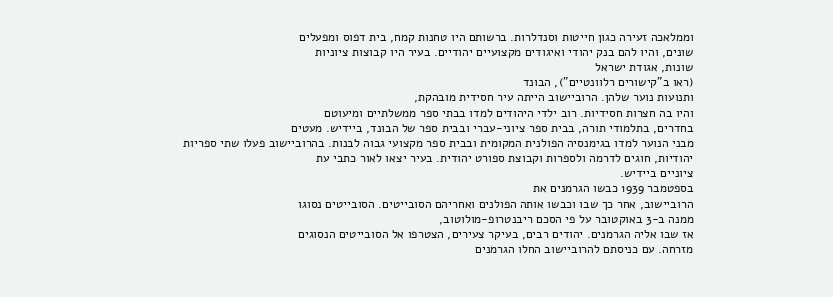וממלאכה זעירה כגון חייטות וסנדלרות. ברשותם היו טחנות קמח, בית דפוס ומפעלים
שונים, והיו להם בנק יהודי ואיגודים מקצועיים יהודיים. בעיר היו קבוצות ציוניות
שונות, אגודת ישראל
(ראו ב"קישורים רלוונטיים"), הבונד
ותנועות נוער שלהן. הרוביישוב הייתה עיר חסידית מובהקת,
והיו בה חצרות חסידיות. רוב ילדי היהודים למדו בבתי ספר ממשלתיים ומיעוטם
בחדרים, בתלמודי תורה, בבית ספר ציוני-עברי ובבית ספר של הבונד, ביידיש. מעטים
מבני הנוער למדו בגימנסיה הפולנית המקומית ובבית ספר מקצועי גבוה לבנות. בהרוביישוב פעלו שתי ספריות
יהודיות, חוגים לדרמה ולספרות וקבוצת ספורט יהודית. בעיר יצאו לאור כתבי עת
ציוניים ביידיש.
בספטמבר 1939 כבשו הגרמנים את
הרוביישוב, אחר כך שבו וכבשו אותה הפולנים ואחריהם הסובייטים. הסובייטים נסוגו
ממנה ב-3 באוקטובר על פי הסכם ריבנטרופ-מולוטוב,
אז שבו אליה הגרמנים. יהודים רבים, בעיקר צעירים, הצטרפו אל הסובייטים הנסוגים
מזרחה. עם כניסתם להרוביישוב החלו הגרמנים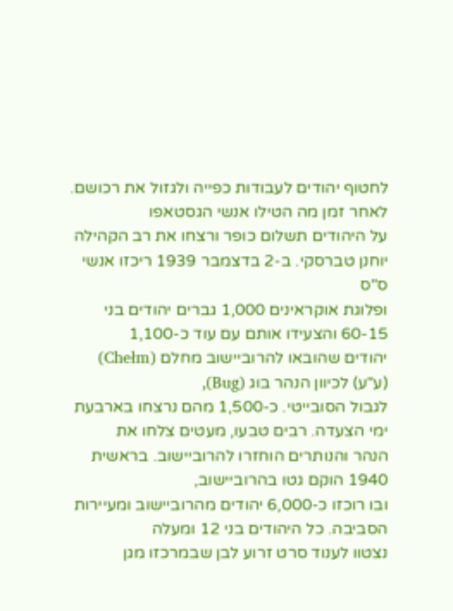לחטוף יהודים לעבודות כפייה ולגזול את רכושם. לאחר זמן מה הטילו אנשי הגסטאפו
על היהודים תשלום כופר ורצחו את רב הקהילה יוחנן טברסקי. ב-2 בדצמבר 1939 ריכזו אנשי ס"ס
ופלוגת אוקראינים 1,000 גברים יהודים בני 60-15 והצעידו אותם עם עוד כ-1,100
יהודים שהובאו להרוביישוב מחלם (Chełm)
(ע"ע) לכיוון הנהר בוג (Bug),
לגבול הסובייטי. כ-1,500 מהם נרצחו בארבעת ימי הצעדה. רבים טבעו, מעטים צלחו את
הנהר והנותרים הוחזרו להרוביישוב. בראשית 1940 הוקם גטו בהרוביישוב,
ובו רוכזו כ-6,000 יהודים מהרוביישוב ומעיירות הסביבה. כל היהודים בני 12 ומעלה
נצטוו לענוד סרט זרוע לבן שבמרכזו מגן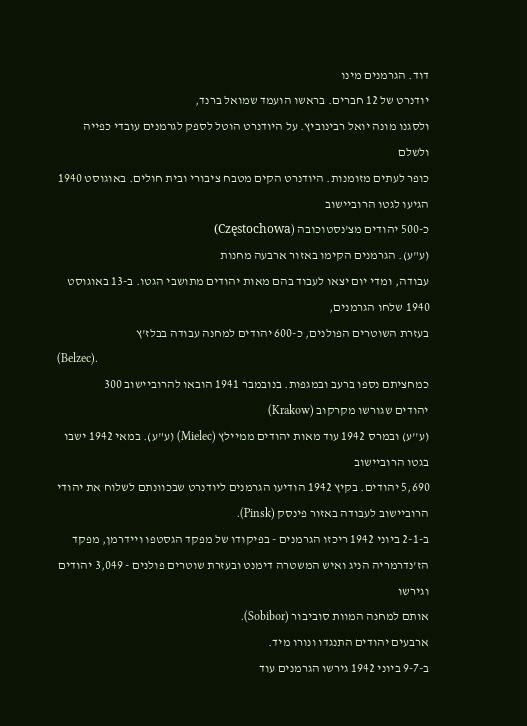דוד. הגרמנים מינו
יודנרט של 12 חברים. בראשו הועמד שמואל ברנד,
ולסגנו מונה יואל רבינוביץ. על היודנרט הוטל לספק לגרמנים עובדי כפייה ולשלם
כופר לעתים מזומנות. היודנרט הקים מטבח ציבורי ובית חולים. באוגוסט 1940 הגיעו לגטו הרוביישוב
כ-500 יהודים מצ'נסטוכובה (Częstochowa)
(ע"ע). הגרמנים הקימו באזור ארבעה מחנות
עבודה, ומדי יום יצאו לעבוד בהם מאות יהודים מתושבי הגטו. ב-13 באוגוסט 1940 שלחו הגרמנים,
בעזרת השוטרים הפולנים, כ-600 יהודים למחנה עבודה בבלז'ץ
(Belzec).
כמחציתם נספו ברעב ובמגפות. בנובמבר 1941 הובאו להרוביישוב 300
יהודים שגורשו מקרקוב (Krakow)
(ע''ע) ובמרס 1942 עוד מאות יהודים ממיילץ (Mielec) (ע"ע). במאי 1942 ישבו בגטו הרוביישוב
5,690 יהודים. בקיץ 1942 הודיעו הגרמנים ליודנרט שבכוונתם לשלוח את יהודי
הרוביישוב לעבודה באזור פינסק (Pinsk).
ב-2-1 ביוני 1942 ריכזו הגרמנים - בפיקודו של מפקד הגסטפו ויידרמן, מפקד
הז'נדרמריה הניג ואיש המשטרה דימנט ובעזרת שוטרים פולנים - 3,049 יהודים וגירשו
אותם למחנה המוות סוביבור (Sobibor).
ארבעים יהודים התנגדו ונורו מיד.
ב-9-7 ביוני 1942 גירשו הגרמנים עוד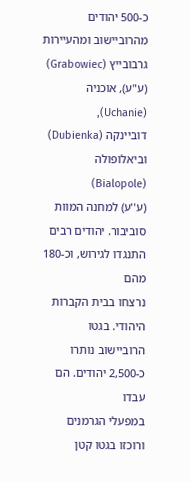כ-500 יהודים מהרוביישוב ומהעיירות גרבובייץ (Grabowiec)
(ע"ע), אוכניה (Uchanie),
דוביינקה (Dubienka)
וביאלופולה (Bialopole)
(ע''ע) למחנה המוות סוביבור. יהודים רבים התנגדו לגירוש, וכ-180 מהם
נרצחו בבית הקברות היהודי. בגטו הרוביישוב נותרו כ-2,500 יהודים. הם עבדו
במפעלי הגרמנים ורוכזו בגטו קטן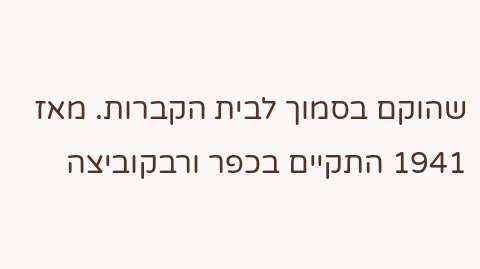שהוקם בסמוך לבית הקברות. מאז 1941 התקיים בכפר ורבקוביצה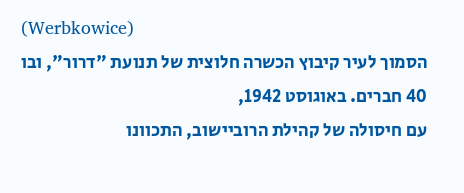(Werbkowice)
הסמוך לעיר קיבוץ הכשרה חלוצית של תנועת "דרור", ובו 40 חברים. באוגוסט 1942,
עם חיסולה של קהילת הרוביישוב, התכוונו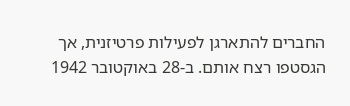החברים להתארגן לפעילות פרטיזנית, אך
הגסטפו רצח אותם. ב-28 באוקטובר 1942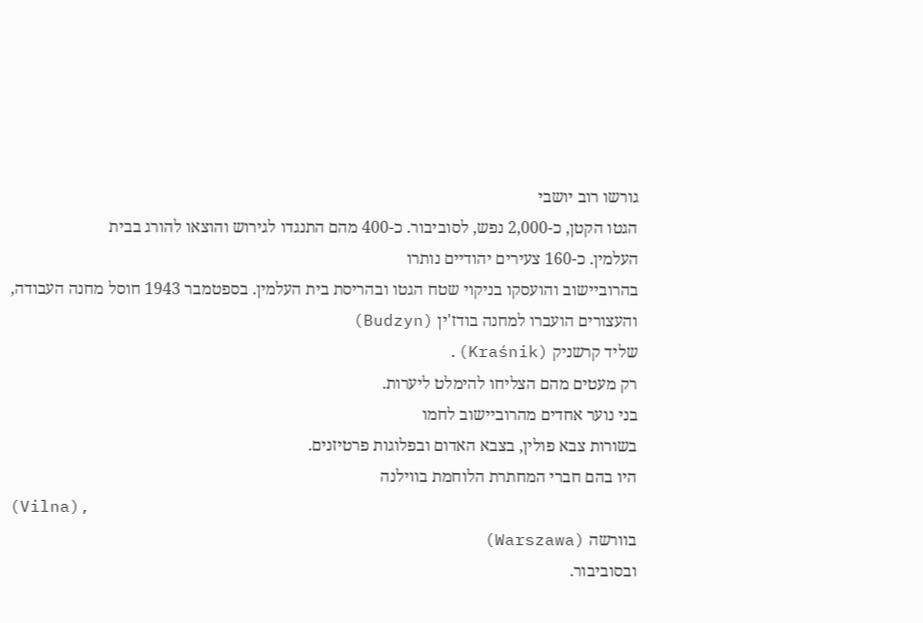גורשו רוב יושבי
הגטו הקטן, כ-2,000 נפש, לסוביבור. כ-400 מהם התנגדו לגירוש והוצאו להורג בבית
העלמין. כ-160 צעירים יהודיים נותרו
בהרוביישוב והועסקו בניקוי שטח הגטו ובהריסת בית העלמין. בספטמבר 1943 חוסל מחנה העבודה,
והעצורים הועברו למחנה בודז'ין (Budzyn)
שליד קרשניק (Kraśnik).
רק מעטים מהם הצליחו להימלט ליערות.
בני נוער אחדים מהרוביישוב לחמו
בשורות צבא פולין, בצבא האדום ובפלוגות פרטיזנים.
היו בהם חברי המחתרת הלוחמת בווילנה
(Vilna),
בוורשה (Warszawa)
ובסוביבור.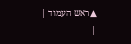▲ראש העמוד |
|